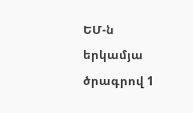ԵՄ-ն երկամյա ծրագրով 1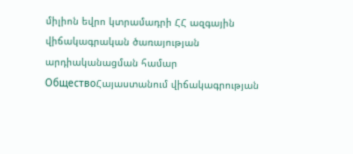միլիոն եվրո կտրամադրի ՀՀ ազգային վիճակագրական ծառայության արդիականացման համար
ОбществоՀայաստանում վիճակագրության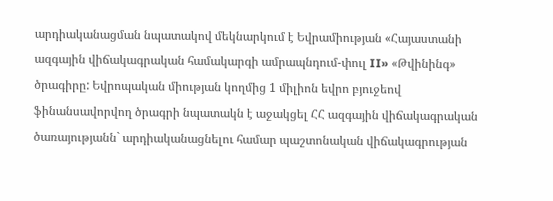արդիականացման նպատակով մեկնարկում է Եվրամիության «Հայաստանի ազգային վիճակագրական համակարգի ամրապնդում-փուլ II» «Թվինինգ» ծրագիրը: Եվրոպական միության կողմից 1 միլիոն եվրո բյուջեով ֆինանսավորվող ծրագրի նպատակն է աջակցել ՀՀ ազգային վիճակագրական ծառայությանն` արդիականացնելու համար պաշտոնական վիճակագրության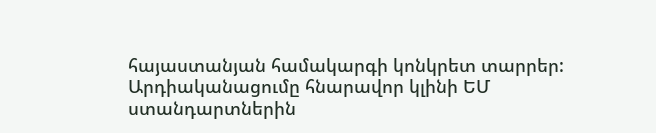հայաստանյան համակարգի կոնկրետ տարրեր:
Արդիականացումը հնարավոր կլինի ԵՄ ստանդարտներին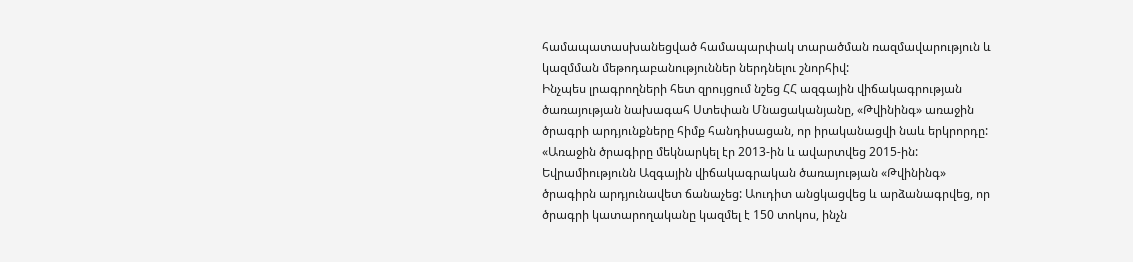համապատասխանեցված համապարփակ տարածման ռազմավարություն և կազմման մեթոդաբանություններ ներդնելու շնորհիվ:
Ինչպես լրագրողների հետ զրույցում նշեց ՀՀ ազգային վիճակագրության ծառայության նախագահ Ստեփան Մնացականյանը, «Թվինինգ» առաջին ծրագրի արդյունքները հիմք հանդիսացան, որ իրականացվի նաև երկրորդը:
«Առաջին ծրագիրը մեկնարկել էր 2013-ին և ավարտվեց 2015-ին: Եվրամիությունն Ազգային վիճակագրական ծառայության «Թվինինգ» ծրագիրն արդյունավետ ճանաչեց: Աուդիտ անցկացվեց և արձանագրվեց, որ ծրագրի կատարողականը կազմել է 150 տոկոս, ինչն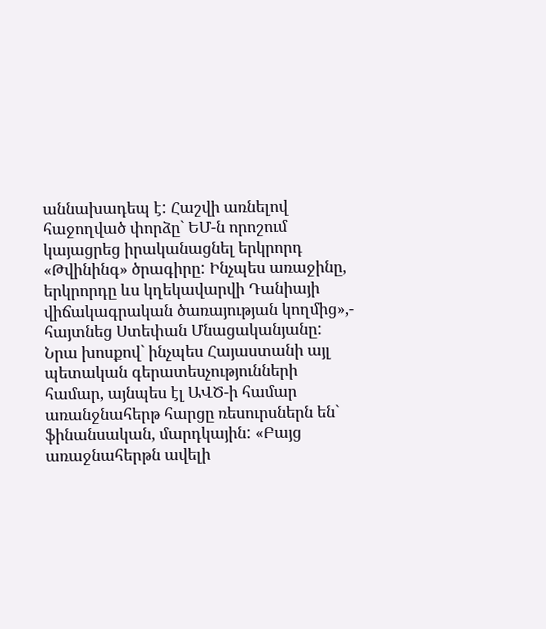աննախադեպ է: Հաշվի առնելով հաջողված փորձը` ԵՄ-ն որոշում կայացրեց իրականացնել երկրորդ «Թվինինգ» ծրագիրը: Ինչպես առաջինը, երկրորդը ևս կղեկավարվի Դանիայի վիճակագրական ծառայության կողմից»,- հայտնեց Ստեփան Մնացականյանը:
Նրա խոսքով` ինչպես Հայաստանի այլ պետական գերատեսչությունների համար, այնպես էլ ԱՎԾ-ի համար առանջնահերթ հարցը ռեսուրսներն են` ֆինանսական, մարդկային: «Բայց առաջնահերթն ավելի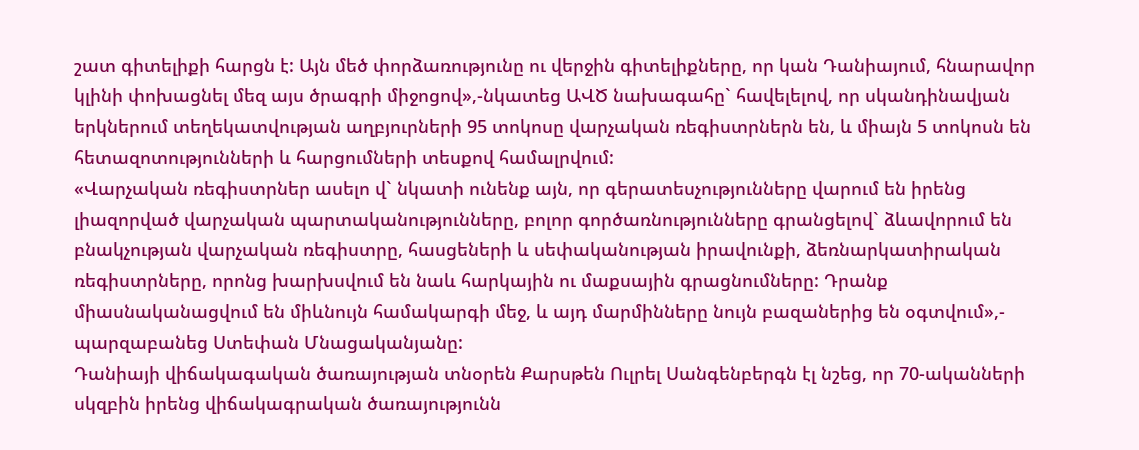շատ գիտելիքի հարցն է: Այն մեծ փորձառությունը ու վերջին գիտելիքները, որ կան Դանիայում, հնարավոր կլինի փոխացնել մեզ այս ծրագրի միջոցով»,-նկատեց ԱՎԾ նախագահը` հավելելով, որ սկանդինավյան երկներում տեղեկատվության աղբյուրների 95 տոկոսը վարչական ռեգիստրներն են, և միայն 5 տոկոսն են հետազոտությունների և հարցումների տեսքով համալրվում:
«Վարչական ռեգիստրներ ասելո վ` նկատի ունենք այն, որ գերատեսչությունները վարում են իրենց լիազորված վարչական պարտականությունները, բոլոր գործառնությունները գրանցելով` ձևավորում են բնակչության վարչական ռեգիստրը, հասցեների և սեփականության իրավունքի, ձեռնարկատիրական ռեգիստրները, որոնց խարխսվում են նաև հարկային ու մաքսային գրացնումները: Դրանք միասնականացվում են միևնույն համակարգի մեջ, և այդ մարմինները նույն բազաներից են օգտվում»,- պարզաբանեց Ստեփան Մնացականյանը:
Դանիայի վիճակագական ծառայության տնօրեն Քարսթեն Ուլրել Սանգենբերգն էլ նշեց, որ 70-ականների սկզբին իրենց վիճակագրական ծառայությունն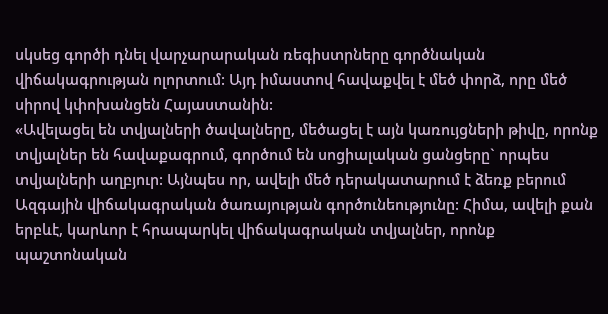սկսեց գործի դնել վարչարարական ռեգիստրները գործնական վիճակագրության ոլորտում: Այդ իմաստով հավաքվել է մեծ փորձ, որը մեծ սիրով կփոխանցեն Հայաստանին:
«Ավելացել են տվյալների ծավալները, մեծացել է այն կառույցների թիվը, որոնք տվյալներ են հավաքագրում, գործում են սոցիալական ցանցերը` որպես տվյալների աղբյուր: Այնպես որ, ավելի մեծ դերակատարում է ձեռք բերում Ազգային վիճակագրական ծառայության գործունեությունը: Հիմա, ավելի քան երբևէ, կարևոր է հրապարկել վիճակագրական տվյալներ, որոնք պաշտոնական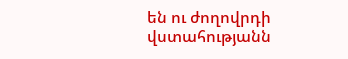են ու ժողովրդի վստահությանն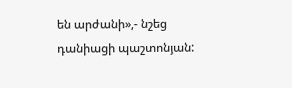են արժանի»,- նշեց դանիացի պաշտոնյան: